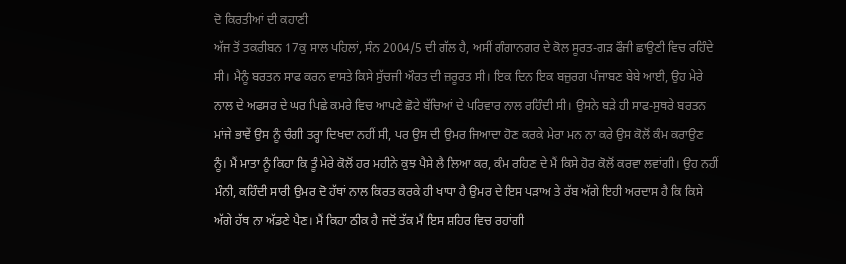ਦੋ ਕਿਰਤੀਆਂ ਦੀ ਕਹਾਣੀ
ਅੱਜ ਤੋਂ ਤਕਰੀਬਨ 17ਕੁ ਸਾਲ ਪਹਿਲਾਂ, ਸੰਨ 2004/5 ਦੀ ਗੱਲ ਹੈ, ਅਸੀਂ ਗੰਗਾਨਗਰ ਦੇ ਕੋਲ ਸੂਰਤ-ਗੜ ਫੌਜੀ ਛਾਉਣੀ ਵਿਚ ਰਹਿੰਦੇ ਸੀ। ਮੈਨੂੰ ਬਰਤਨ ਸਾਫ ਕਰਨ ਵਾਸਤੇ ਕਿਸੇ ਸੁੱਚਜੀ ਔਰਤ ਦੀ ਜ਼ਰੂਰਤ ਸੀ। ਇਕ ਦਿਨ ਇਕ ਬਜ਼ੁਰਗ ਪੰਜਾਬਣ ਬੇਬੇ ਆਈ, ਉਹ ਮੇਰੇ ਨਾਲ ਦੇ ਅਫਸਰ ਦੇ ਘਰ ਪਿਛੇ ਕਮਰੇ ਵਿਚ ਆਪਣੇ ਛੋਟੇ ਬੱਚਿਆਂ ਦੇ ਪਰਿਵਾਰ ਨਾਲ ਰਹਿੰਦੀ ਸੀ। ਉਸਨੇ ਬੜੇ ਹੀ ਸਾਫ-ਸੁਥਰੇ ਬਰਤਨ ਮਾਂਜੇ ਭਾਵੇਂ ਉਸ ਨੂੰ ਚੰਗੀ ਤਰ੍ਹਾ ਦਿਖਦਾ ਨਹੀਂ ਸੀ, ਪਰ ਉਸ ਦੀ ਉਮਰ ਜਿਆਦਾ ਹੋਣ ਕਰਕੇ ਮੇਰਾ ਮਨ ਨਾ ਕਰੇ ਉਸ ਕੋਲੋਂ ਕੰਮ ਕਰਾਉਣ ਨੂੰ। ਮੈਂ ਮਾਤਾ ਨੂੰ ਕਿਹਾ ਕਿ ਤੂੰ ਮੇਰੇ ਕੋਲੋਂ ਹਰ ਮਹੀਨੇ ਕੁਝ ਪੈਸੇ ਲੈ ਲਿਆ ਕਰ, ਕੰਮ ਰਹਿਣ ਦੇ ਮੈਂ ਕਿਸੇ ਹੋਰ ਕੋਲੋਂ ਕਰਵਾ ਲਵਾਂਗੀ। ਉਹ ਨਹੀਂ ਮੰਨੀ, ਕਹਿੰਦੀ ਸਾਰੀ ਉਮਰ ਦੋ ਹੱਥਾਂ ਨਾਲ ਕਿਰਤ ਕਰਕੇ ਹੀ ਖਾਧਾ ਹੈ ਉਮਰ ਦੇ ਇਸ ਪੜਾਅ ਤੇ ਰੱਬ ਅੱਗੇ ਇਹੀ ਅਰਦਾਸ ਹੈ ਕਿ ਕਿਸੇ ਅੱਗੇ ਹੱਥ ਨਾ ਅੱਡਣੇ ਪੈਣ। ਮੈਂ ਕਿਹਾ ਠੀਕ ਹੈ ਜਦੋਂ ਤੱਕ ਮੈਂ ਇਸ ਸ਼ਹਿਰ ਵਿਚ ਰਹਾਂਗੀ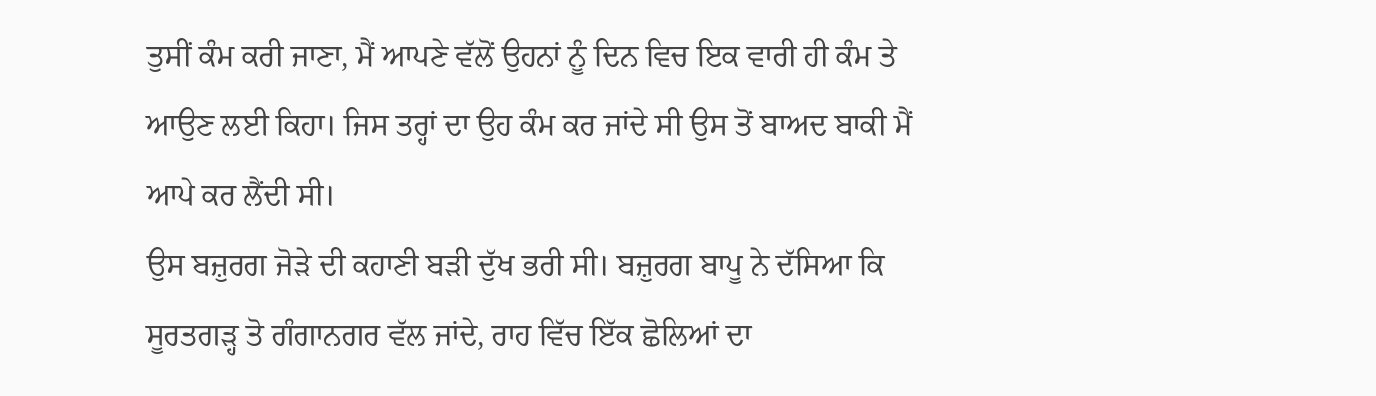ਤੁਸੀਂ ਕੰਮ ਕਰੀ ਜਾਣਾ, ਮੈਂ ਆਪਣੇ ਵੱਲੋਂ ਉਹਨਾਂ ਨੂੰ ਦਿਨ ਵਿਚ ਇਕ ਵਾਰੀ ਹੀ ਕੰਮ ਤੇ ਆਉਣ ਲਈ ਕਿਹਾ। ਜਿਸ ਤਰ੍ਹਾਂ ਦਾ ਉਹ ਕੰਮ ਕਰ ਜਾਂਦੇ ਸੀ ਉਸ ਤੋਂ ਬਾਅਦ ਬਾਕੀ ਮੈਂ ਆਪੇ ਕਰ ਲੈਂਦੀ ਸੀ।
ਉਸ ਬਜ਼ੁਰਗ ਜੋੜੇ ਦੀ ਕਹਾਣੀ ਬੜੀ ਦੁੱਖ ਭਰੀ ਸੀ। ਬਜ਼ੁਰਗ ਬਾਪੂ ਨੇ ਦੱਸਿਆ ਕਿ ਸੂਰਤਗੜ੍ਹ ਤੋ ਗੰਗਾਨਗਰ ਵੱਲ ਜਾਂਦੇ, ਰਾਹ ਵਿੱਚ ਇੱਕ ਛੋਲਿਆਂ ਦਾ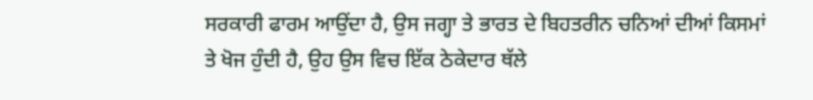ਸਰਕਾਰੀ ਫਾਰਮ ਆਉਂਦਾ ਹੈ, ਉਸ ਜਗ੍ਹਾ ਤੇ ਭਾਰਤ ਦੇ ਬਿਹਤਰੀਨ ਚਨਿਆਂ ਦੀਆਂ ਕਿਸਮਾਂ ਤੇ ਖੋਜ ਹੁੰਦੀ ਹੈ, ਉਹ ਉਸ ਵਿਚ ਇੱਕ ਠੇਕੇਦਾਰ ਥੱਲੇ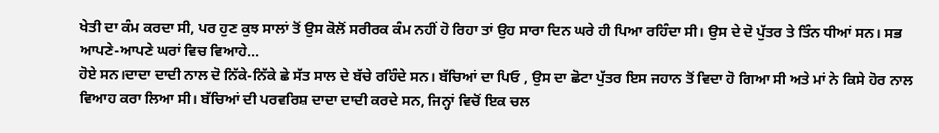ਖੇਤੀ ਦਾ ਕੰਮ ਕਰਦਾ ਸੀ, ਪਰ ਹੁਣ ਕੁਝ ਸਾਲਾਂ ਤੋਂ ਉਸ ਕੋਲੋਂ ਸਰੀਰਕ ਕੰਮ ਨਹੀਂ ਹੋ ਰਿਹਾ ਤਾਂ ਉਹ ਸਾਰਾ ਦਿਨ ਘਰੇ ਹੀ ਪਿਆ ਰਹਿੰਦਾ ਸੀ। ਉਸ ਦੇ ਦੋ ਪੁੱਤਰ ਤੇ ਤਿੰਨ ਧੀਆਂ ਸਨ। ਸਭ ਆਪਣੇ-ਆਪਣੇ ਘਰਾਂ ਵਿਚ ਵਿਆਹੇ...
ਹੋਏ ਸਨ।ਦਾਦਾ ਦਾਦੀ ਨਾਲ ਦੋ ਨਿੱਕੇ-ਨਿੱਕੇ ਛੇ ਸੱਤ ਸਾਲ ਦੇ ਬੱਚੇ ਰਹਿੰਦੇ ਸਨ। ਬੱਚਿਆਂ ਦਾ ਪਿਓ , ਉਸ ਦਾ ਛੋਟਾ ਪੁੱਤਰ ਇਸ ਜਹਾਨ ਤੋਂ ਵਿਦਾ ਹੋ ਗਿਆ ਸੀ ਅਤੇ ਮਾਂ ਨੇ ਕਿਸੇ ਹੋਰ ਨਾਲ ਵਿਆਹ ਕਰਾ ਲਿਆ ਸੀ। ਬੱਚਿਆਂ ਦੀ ਪਰਵਰਿਸ਼ ਦਾਦਾ ਦਾਦੀ ਕਰਦੇ ਸਨ, ਜਿਨ੍ਹਾਂ ਵਿਚੋਂ ਇਕ ਚਲ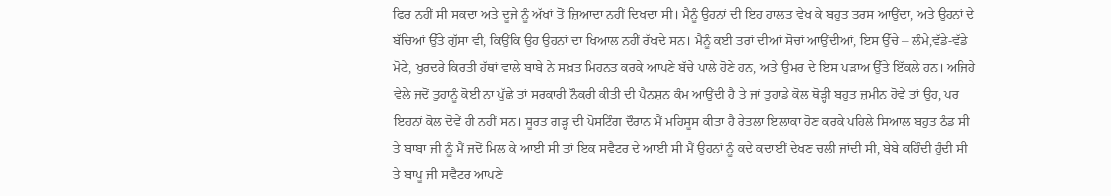ਫਿਰ ਨਹੀਂ ਸੀ ਸਕਦਾ ਅਤੇ ਦੂਜੇ ਨੂੰ ਅੱਖਾਂ ਤੋਂ ਜ਼ਿਆਦਾ ਨਹੀਂ ਦਿਖਦਾ ਸੀ। ਮੈਨੂੰ ਉਹਨਾਂ ਦੀ ਇਹ ਹਾਲਤ ਵੇਖ ਕੇ ਬਹੁਤ ਤਰਸ ਆਉਂਦਾ, ਅਤੇ ਉਹਨਾਂ ਦੇ ਬੱਚਿਆਂ ਉੱਤੇ ਗੁੱਸਾ ਵੀ, ਕਿਉਂਕਿ ਉਹ ਉਹਨਾਂ ਦਾ ਖਿਆਲ ਨਹੀਂ ਰੱਖਦੇ ਸਨ। ਮੈਨੂੰ ਕਈ ਤਰਾਂ ਦੀਆਂ ਸੋਚਾਂ ਆਉਂਦੀਆਂ, ਇਸ ਉੱਚੇ – ਲੰਮੇ,ਵੱਡੇ-ਵੱਡੇ ਮੋਟੇ, ਖੁਰਦਰੇ ਕਿਰਤੀ ਹੱਥਾਂ ਵਾਲੇ ਬਾਬੇ ਨੇ ਸਖ਼ਤ ਮਿਹਨਤ ਕਰਕੇ ਆਪਣੇ ਬੱਚੇ ਪਾਲੇ ਹੋਣੇ ਹਨ, ਅਤੇ ਉਮਰ ਦੇ ਇਸ ਪੜਾਅ ਉੱਤੇ ਇੱਕਲੇ ਹਨ। ਅਜਿਹੇ ਵੇਲੇ ਜਦੋਂ ਤੁਹਾਨੂੰ ਕੋਈ ਨਾ ਪੁੱਛੇ ਤਾਂ ਸਰਕਾਰੀ ਨੌਕਰੀ ਕੀਤੀ ਦੀ ਪੈਨਸ਼ਨ ਕੰਮ ਆਉਂਦੀ ਹੈ ਤੇ ਜਾਂ ਤੁਹਾਡੇ ਕੋਲ ਥੋੜ੍ਹੀ ਬਹੁਤ ਜ਼ਮੀਨ ਹੋਵੇ ਤਾਂ ਉਹ, ਪਰ ਇਹਨਾਂ ਕੋਲ ਦੋਵੇਂ ਹੀ ਨਹੀਂ ਸਨ। ਸੂਰਤ ਗੜ੍ਹ ਦੀ ਪੋਸਟਿੰਗ ਦੌਰਾਨ ਮੈਂ ਮਹਿਸੂਸ ਕੀਤਾ ਹੈ ਰੇਤਲਾ ਇਲਾਕਾ ਹੋਣ ਕਰਕੇ ਪਹਿਲੇ ਸਿਆਲ ਬਹੁਤ ਠੰਡ ਸੀ ਤੇ ਬਾਬਾ ਜੀ ਨੂੰ ਮੈਂ ਜਦੋਂ ਮਿਲ ਕੇ ਆਈ ਸੀ ਤਾਂ ਇਕ ਸਵੈਟਰ ਦੇ ਆਈ ਸੀ ਮੈਂ ਉਹਨਾਂ ਨੂੰ ਕਦੇ ਕਦਾਈਂ ਦੇਖਣ ਚਲੀ ਜਾਂਦੀ ਸੀ, ਬੇਬੇ ਕਹਿੰਦੀ ਹੁੰਦੀ ਸੀ ਤੇ ਬਾਪੂ ਜੀ ਸਵੈਟਰ ਆਪਣੇ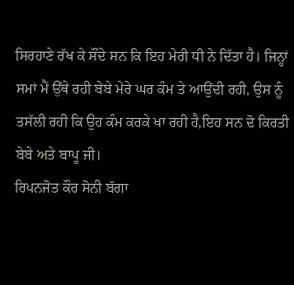ਸਿਰਹਾਣੇ ਰੱਖ ਕੇ ਸੌਂਦੇ ਸਨ ਕਿ ਇਹ ਮੇਰੀ ਧੀ ਨੇ ਦਿੱਤਾ ਹੈ। ਜਿਨ੍ਹਾਂ ਸਮਾਂ ਮੈਂ ਉੱਥੇ ਰਹੀ ਬੇਬੇ ਮੇਰੇ ਘਰ ਕੰਮ ਤੇ ਆਉਂਦੀ ਰਹੀ, ਉਸ ਨੂੰ ਤਸੱਲੀ ਰਹੀ ਕਿ ਉਹ ਕੰਮ ਕਰਕੇ ਖਾ ਰਹੀ ਹੈ,ਇਹ ਸਨ ਦੋ ਕਿਰਤੀ ਬੇਬੇ ਅਤੇ ਬਾਪੂ ਜੀ।
ਰਿਪਨਜੋਤ ਕੌਰ ਸੋਨੀ ਬੱਗਾ